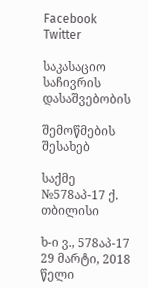Facebook Twitter

საკასაციო საჩივრის დასაშვებობის

შემოწმების შესახებ

საქმე №578აპ-17 ქ. თბილისი

ხ-ი ვ., 578აპ-17 29 მარტი, 2018 წელი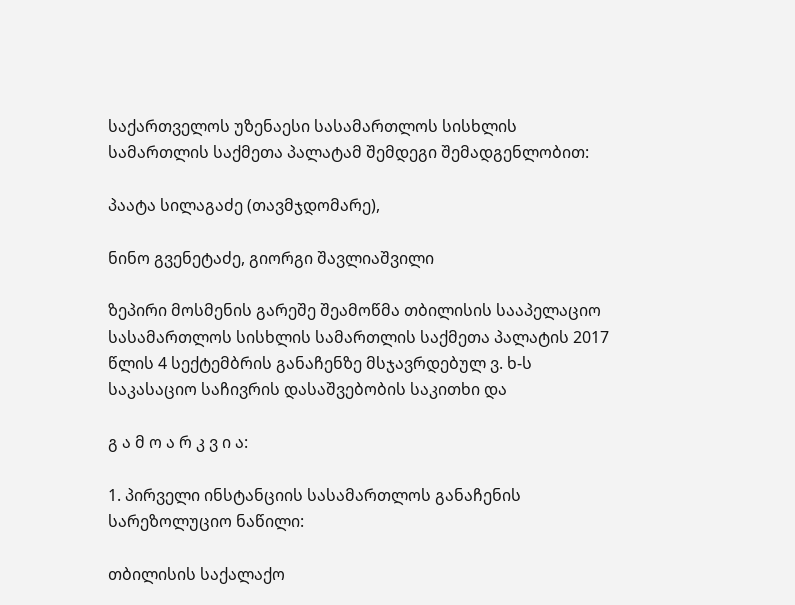საქართველოს უზენაესი სასამართლოს სისხლის სამართლის საქმეთა პალატამ შემდეგი შემადგენლობით:

პაატა სილაგაძე (თავმჯდომარე),

ნინო გვენეტაძე, გიორგი შავლიაშვილი

ზეპირი მოსმენის გარეშე შეამოწმა თბილისის სააპელაციო სასამართლოს სისხლის სამართლის საქმეთა პალატის 2017 წლის 4 სექტემბრის განაჩენზე მსჯავრდებულ ვ. ხ-ს საკასაციო საჩივრის დასაშვებობის საკითხი და

გ ა მ ო ა რ კ ვ ი ა:

1. პირველი ინსტანციის სასამართლოს განაჩენის სარეზოლუციო ნაწილი:

თბილისის საქალაქო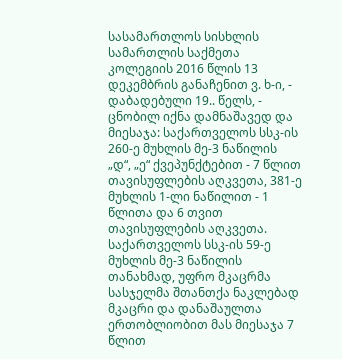სასამართლოს სისხლის სამართლის საქმეთა კოლეგიის 2016 წლის 13 დეკემბრის განაჩენით ვ. ხ-ი, - დაბადებული 19.. წელს, - ცნობილ იქნა დამნაშავედ და მიესაჯა: საქართველოს სსკ-ის 260-ე მუხლის მე-3 ნაწილის „დ“, „ე“ ქვეპუნქტებით - 7 წლით თავისუფლების აღკვეთა, 381-ე მუხლის 1-ლი ნაწილით - 1 წლითა და 6 თვით თავისუფლების აღკვეთა. საქართველოს სსკ-ის 59-ე მუხლის მე-3 ნაწილის თანახმად, უფრო მკაცრმა სასჯელმა შთანთქა ნაკლებად მკაცრი და დანაშაულთა ერთობლიობით მას მიესაჯა 7 წლით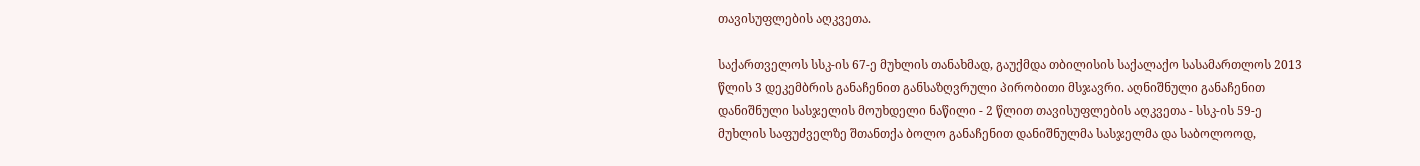თავისუფლების აღკვეთა.

საქართველოს სსკ-ის 67-ე მუხლის თანახმად, გაუქმდა თბილისის საქალაქო სასამართლოს 2013 წლის 3 დეკემბრის განაჩენით განსაზღვრული პირობითი მსჯავრი. აღნიშნული განაჩენით დანიშნული სასჯელის მოუხდელი ნაწილი - 2 წლით თავისუფლების აღკვეთა - სსკ-ის 59-ე მუხლის საფუძველზე შთანთქა ბოლო განაჩენით დანიშნულმა სასჯელმა და საბოლოოდ,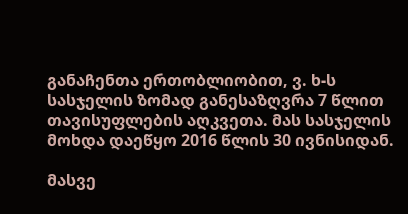განაჩენთა ერთობლიობით, ვ. ხ-ს სასჯელის ზომად განესაზღვრა 7 წლით თავისუფლების აღკვეთა. მას სასჯელის მოხდა დაეწყო 2016 წლის 30 ივნისიდან.

მასვე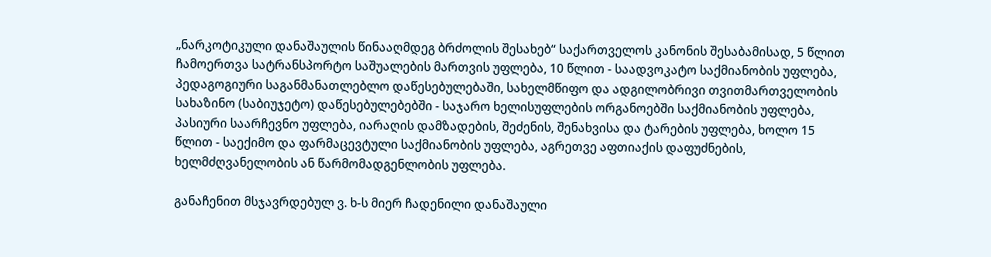„ნარკოტიკული დანაშაულის წინააღმდეგ ბრძოლის შესახებ“ საქართველოს კანონის შესაბამისად, 5 წლით ჩამოერთვა სატრანსპორტო საშუალების მართვის უფლება, 10 წლით - საადვოკატო საქმიანობის უფლება, პედაგოგიური საგანმანათლებლო დაწესებულებაში, სახელმწიფო და ადგილობრივი თვითმართველობის სახაზინო (საბიუჯეტო) დაწესებულებებში - საჯარო ხელისუფლების ორგანოებში საქმიანობის უფლება, პასიური საარჩევნო უფლება, იარაღის დამზადების, შეძენის, შენახვისა და ტარების უფლება, ხოლო 15 წლით - საექიმო და ფარმაცევტული საქმიანობის უფლება, აგრეთვე აფთიაქის დაფუძნების, ხელმძღვანელობის ან წარმომადგენლობის უფლება.

განაჩენით მსჯავრდებულ ვ. ხ-ს მიერ ჩადენილი დანაშაული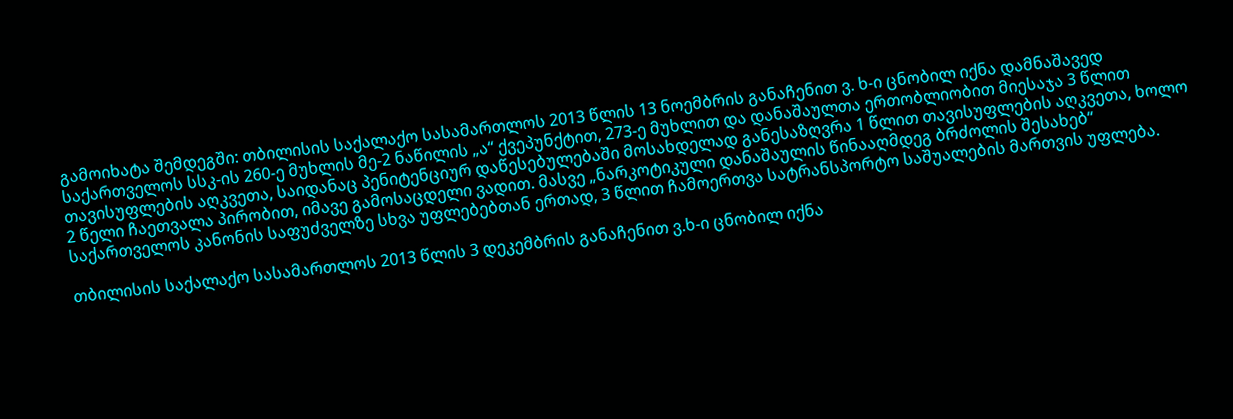გამოიხატა შემდეგში: თბილისის საქალაქო სასამართლოს 2013 წლის 13 ნოემბრის განაჩენით ვ. ხ-ი ცნობილ იქნა დამნაშავედ საქართველოს სსკ-ის 260-ე მუხლის მე-2 ნაწილის „ა“ ქვეპუნქტით, 273-ე მუხლით და დანაშაულთა ერთობლიობით მიესაჯა 3 წლით თავისუფლების აღკვეთა, საიდანაც პენიტენციურ დაწესებულებაში მოსახდელად განესაზღვრა 1 წლით თავისუფლების აღკვეთა, ხოლო 2 წელი ჩაეთვალა პირობით, იმავე გამოსაცდელი ვადით. მასვე „ნარკოტიკული დანაშაულის წინააღმდეგ ბრძოლის შესახებ“ საქართველოს კანონის საფუძველზე სხვა უფლებებთან ერთად, 3 წლით ჩამოერთვა სატრანსპორტო საშუალების მართვის უფლება.

თბილისის საქალაქო სასამართლოს 2013 წლის 3 დეკემბრის განაჩენით ვ.ხ-ი ცნობილ იქნა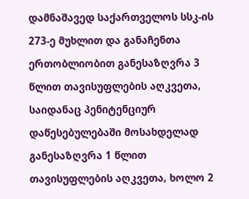დამნაშავედ საქართველოს სსკ-ის 273-ე მუხლით და განაჩენთა ერთობლიობით განესაზღვრა 3 წლით თავისუფლების აღკვეთა, საიდანაც პენიტენციურ დაწესებულებაში მოსახდელად განესაზღვრა 1 წლით თავისუფლების აღკვეთა, ხოლო 2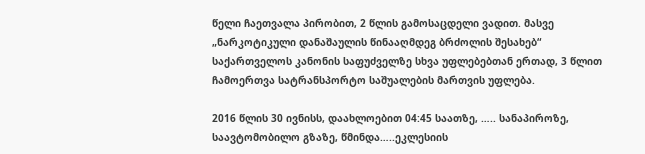წელი ჩაეთვალა პირობით, 2 წლის გამოსაცდელი ვადით. მასვე „ნარკოტიკული დანაშაულის წინააღმდეგ ბრძოლის შესახებ“ საქართველოს კანონის საფუძველზე სხვა უფლებებთან ერთად, 3 წლით ჩამოერთვა სატრანსპორტო საშუალების მართვის უფლება.

2016 წლის 30 ივნისს, დაახლოებით 04:45 საათზე, ….. სანაპიროზე, საავტომობილო გზაზე, წმინდა…..ეკლესიის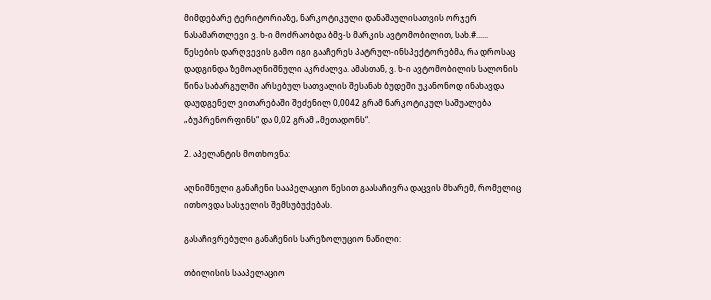მიმდებარე ტერიტორიაზე, ნარკოტიკული დანაშაულისათვის ორჯერ ნასამართლევი ვ. ხ-ი მოძრაობდა ბმვ-ს მარკის ავტომობილით, სახ.#...... წესების დარღვევის გამო იგი გააჩერეს პატრულ-ინსპექტორებმა, რა დროსაც დადგინდა ზემოაღნიშნული აკრძალვა. ამასთან, ვ. ხ-ი ავტომობილის სალონის წინა საბარგულში არსებულ სათვალის შესანახ ბუდეში უკანონოდ ინახავდა დაუდგენელ ვითარებაში შეძენილ 0,0042 გრამ ნარკოტიკულ საშუალება „ბუპრენორფინს“ და 0,02 გრამ „მეთადონს“.

2. აპელანტის მოთხოვნა:

აღნიშნული განაჩენი სააპელაციო წესით გაასაჩივრა დაცვის მხარემ, რომელიც ითხოვდა სასჯელის შემსუბუქებას.

გასაჩივრებული განაჩენის სარეზოლუციო ნაწილი:

თბილისის სააპელაციო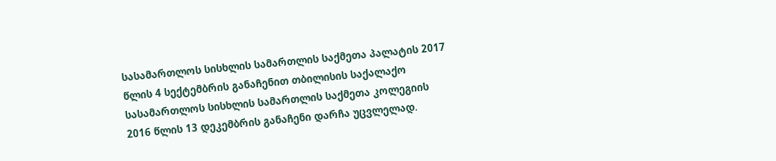სასამართლოს სისხლის სამართლის საქმეთა პალატის 2017 წლის 4 სექტემბრის განაჩენით თბილისის საქალაქო სასამართლოს სისხლის სამართლის საქმეთა კოლეგიის 2016 წლის 13 დეკემბრის განაჩენი დარჩა უცვლელად.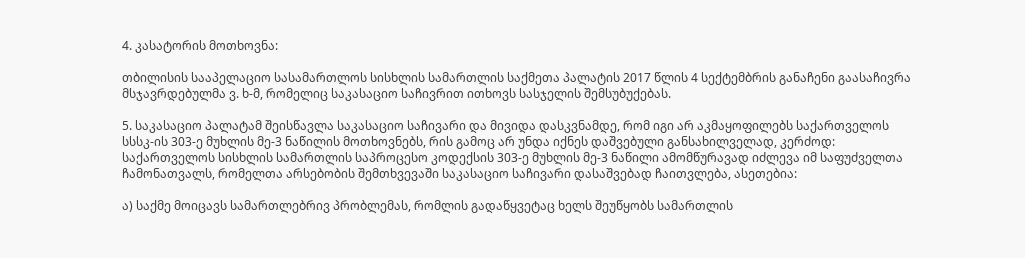4. კასატორის მოთხოვნა:

თბილისის სააპელაციო სასამართლოს სისხლის სამართლის საქმეთა პალატის 2017 წლის 4 სექტემბრის განაჩენი გაასაჩივრა მსჯავრდებულმა ვ. ხ-მ, რომელიც საკასაციო საჩივრით ითხოვს სასჯელის შემსუბუქებას.

5. საკასაციო პალატამ შეისწავლა საკასაციო საჩივარი და მივიდა დასკვნამდე, რომ იგი არ აკმაყოფილებს საქართველოს სსსკ-ის 303-ე მუხლის მე-3 ნაწილის მოთხოვნებს, რის გამოც არ უნდა იქნეს დაშვებული განსახილველად, კერძოდ: საქართველოს სისხლის სამართლის საპროცესო კოდექსის 303-ე მუხლის მე-3 ნაწილი ამომწურავად იძლევა იმ საფუძველთა ჩამონათვალს, რომელთა არსებობის შემთხვევაში საკასაციო საჩივარი დასაშვებად ჩაითვლება, ასეთებია:

ა) საქმე მოიცავს სამართლებრივ პრობლემას, რომლის გადაწყვეტაც ხელს შეუწყობს სამართლის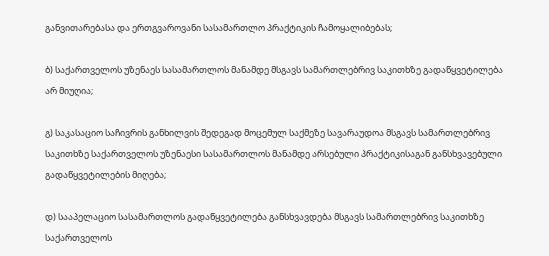განვითარებასა და ერთგვაროვანი სასამართლო პრაქტიკის ჩამოყალიბებას;

ბ) საქართველოს უზენაეს სასამართლოს მანამდე მსგავს სამართლებრივ საკითხზე გადაწყვეტილება არ მიუღია;

გ) საკასაციო საჩივრის განხილვის შედეგად მოცემულ საქმეზე სავარაუდოა მსგავს სამართლებრივ საკითხზე საქართველოს უზენაესი სასამართლოს მანამდე არსებული პრაქტიკისაგან განსხვავებული გადაწყვეტილების მიღება;

დ) სააპელაციო სასამართლოს გადაწყვეტილება განსხვავდება მსგავს სამართლებრივ საკითხზე საქართველოს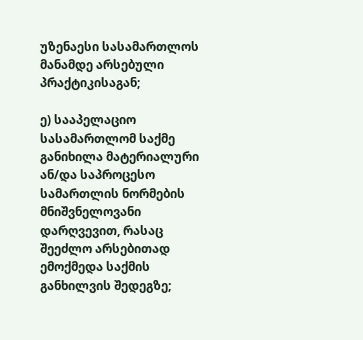უზენაესი სასამართლოს მანამდე არსებული პრაქტიკისაგან;

ე) სააპელაციო სასამართლომ საქმე განიხილა მატერიალური ან/და საპროცესო სამართლის ნორმების მნიშვნელოვანი დარღვევით, რასაც შეეძლო არსებითად ემოქმედა საქმის განხილვის შედეგზე;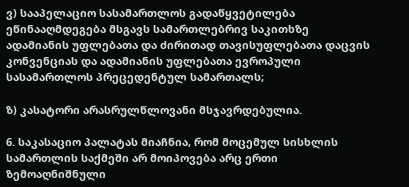ვ) სააპელაციო სასამართლოს გადაწყვეტილება ეწინააღმდეგება მსგავს სამართლებრივ საკითხზე ადამიანის უფლებათა და ძირითად თავისუფლებათა დაცვის კონვენციას და ადამიანის უფლებათა ევროპული სასამართლოს პრეცედენტულ სამართალს;

ზ) კასატორი არასრულწლოვანი მსჯავრდებულია.

6. საკასაციო პალატას მიაჩნია, რომ მოცემულ სისხლის სამართლის საქმეში არ მოიპოვება არც ერთი ზემოაღნიშნული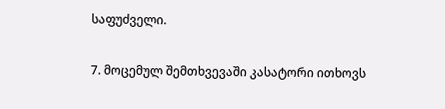საფუძველი.

7. მოცემულ შემთხვევაში კასატორი ითხოვს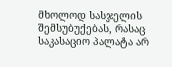მხოლოდ სასჯელის შემსუბუქებას, რასაც საკასაციო პალატა არ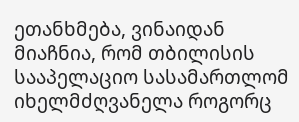ეთანხმება, ვინაიდან მიაჩნია, რომ თბილისის სააპელაციო სასამართლომ იხელმძღვანელა როგორც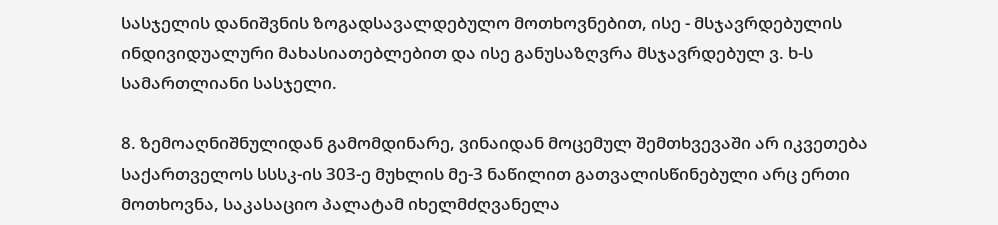სასჯელის დანიშვნის ზოგადსავალდებულო მოთხოვნებით, ისე - მსჯავრდებულის ინდივიდუალური მახასიათებლებით და ისე განუსაზღვრა მსჯავრდებულ ვ. ხ-ს სამართლიანი სასჯელი.

8. ზემოაღნიშნულიდან გამომდინარე, ვინაიდან მოცემულ შემთხვევაში არ იკვეთება საქართველოს სსსკ-ის 303-ე მუხლის მე-3 ნაწილით გათვალისწინებული არც ერთი მოთხოვნა, საკასაციო პალატამ იხელმძღვანელა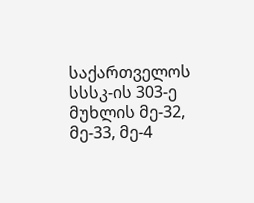საქართველოს სსსკ-ის 303-ე მუხლის მე-32, მე-33, მე-4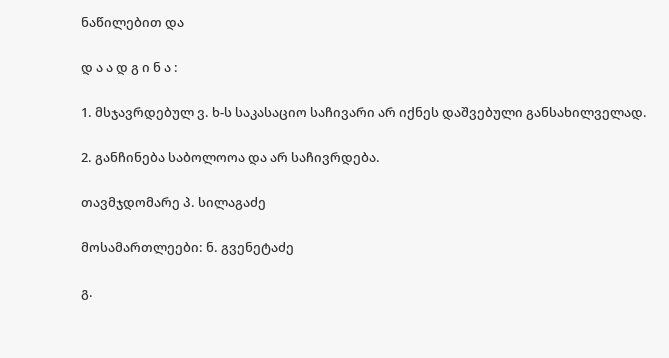ნაწილებით და

დ ა ა დ გ ი ნ ა :

1. მსჯავრდებულ ვ. ხ-ს საკასაციო საჩივარი არ იქნეს დაშვებული განსახილველად.

2. განჩინება საბოლოოა და არ საჩივრდება.

თავმჯდომარე პ. სილაგაძე

მოსამართლეები: ნ. გვენეტაძე

გ.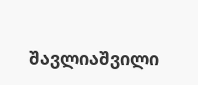შავლიაშვილი